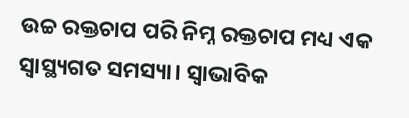ଉଚ୍ଚ ରକ୍ତଚାପ ପରି ନିମ୍ନ ରକ୍ତଚାପ ମଧ୍ୟ ଏକ ସ୍ବାସ୍ଥ୍ୟଗତ ସମସ୍ୟା। ସ୍ବାଭାବିକ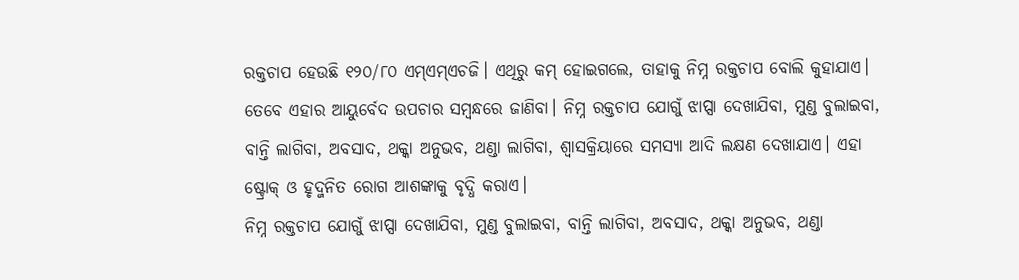ରକ୍ତଚାପ ହେଉଛି ୧୨୦/୮୦ ଏମ୍ଏମ୍ଏଚଜି। ଏଥିରୁ କମ୍ ହୋଇଗଲେ, ତାହାକୁ ନିମ୍ନ ରକ୍ତଚାପ ବୋଲି କୁହାଯାଏ। ତେବେ ଏହାର ଆୟୁର୍ବେଦ ଉପଚାର ସମ୍ବନ୍ଧରେ ଜାଣିବା। ନିମ୍ନ ରକ୍ତଚାପ ଯୋଗୁଁ ଝାପ୍ସା ଦେଖାଯିବା, ମୁଣ୍ଡ ବୁଲାଇବା, ବାନ୍ତି ଲାଗିବା, ଅବସାଦ, ଥକ୍କା ଅନୁଭବ, ଥଣ୍ଡା ଲାଗିବା, ଶ୍ବାସକ୍ରିୟାରେ ସମସ୍ୟା ଆଦି ଲକ୍ଷଣ ଦେଖାଯାଏ। ଏହା ଷ୍ଟ୍ରୋକ୍ ଓ ହୃଦ୍ଜନିତ ରୋଗ ଆଶଙ୍କାକୁ ବୃଦ୍ଧି କରାଏ।
ନିମ୍ନ ରକ୍ତଚାପ ଯୋଗୁଁ ଝାପ୍ସା ଦେଖାଯିବା, ମୁଣ୍ଡ ବୁଲାଇବା, ବାନ୍ତି ଲାଗିବା, ଅବସାଦ, ଥକ୍କା ଅନୁଭବ, ଥଣ୍ଡା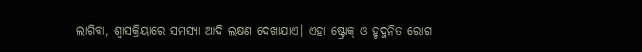ଲାଗିବା, ଶ୍ବାସକ୍ରିୟାରେ ସମସ୍ୟା ଆଦି ଲକ୍ଷଣ ଦେଖାଯାଏ। ଏହା ଷ୍ଟ୍ରୋକ୍ ଓ ହୃଦ୍ଜନିତ ରୋଗ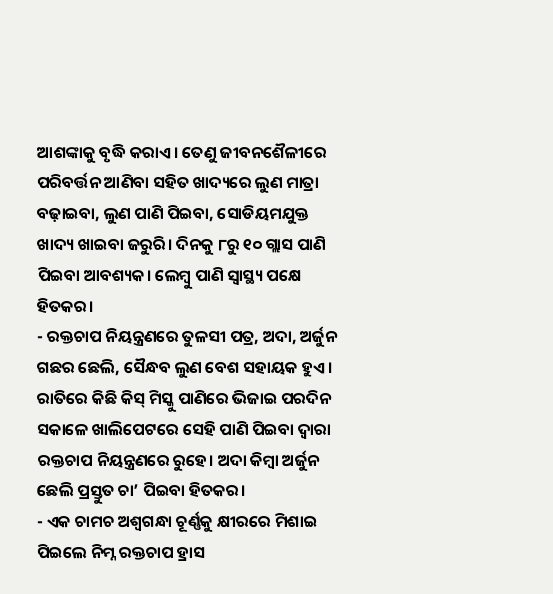ଆଶଙ୍କାକୁ ବୃଦ୍ଧି କରାଏ। ତେଣୁ ଜୀବନଶୈଳୀରେ ପରିବର୍ତ୍ତନ ଆଣିବା ସହିତ ଖାଦ୍ୟରେ ଲୁଣ ମାତ୍ରା ବଢ଼ାଇବା, ଲୁଣ ପାଣି ପିଇବା, ସୋଡିୟମଯୁକ୍ତ ଖାଦ୍ୟ ଖାଇବା ଜରୁରି। ଦିନକୁ ୮ରୁ ୧୦ ଗ୍ଲାସ ପାଣି ପିଇବା ଆବଶ୍ୟକ। ଲେମ୍ବୁ ପାଣି ସ୍ବାସ୍ଥ୍ୟ ପକ୍ଷେ ହିତକର।
- ରକ୍ତଚାପ ନିୟନ୍ତ୍ରଣରେ ତୁଳସୀ ପତ୍ର, ଅଦା, ଅର୍ଜୁନ ଗଛର ଛେଲି, ସୈନ୍ଧବ ଲୁଣ ବେଶ ସହାୟକ ହୁଏ। ରାତିରେ କିଛି କିସ୍ ମିସ୍କୁ ପାଣିରେ ଭିଜାଇ ପରଦିନ ସକାଳେ ଖାଲିପେଟରେ ସେହି ପାଣି ପିଇବା ଦ୍ବାରା ରକ୍ତଚାପ ନିୟନ୍ତ୍ରଣରେ ରୁହେ। ଅଦା କିମ୍ବା ଅର୍ଜୁନ ଛେଲି ପ୍ରସ୍ତୁତ ଚା’ ପିଇବା ହିତକର।
- ଏକ ଚାମଚ ଅଶ୍ବଗନ୍ଧା ଚୂର୍ଣ୍ଣକୁ କ୍ଷୀରରେ ମିଶାଇ ପିଇଲେ ନିମ୍ନ ରକ୍ତଚାପ ହ୍ରାସ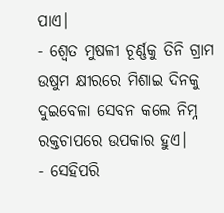ପାଏ।
- ଶ୍ବେତ ମୁଷଳୀ ଚୂର୍ଣ୍ଣକୁ ତିନି ଗ୍ରାମ ଉଷୁମ କ୍ଷୀରରେ ମିଶାଇ ଦିନକୁ ଦୁଇବେଳା ସେବନ କଲେ ନିମ୍ନ ରକ୍ତଚାପରେ ଉପକାର ହୁଏ।
- ସେହିପରି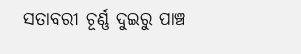ସତାବରୀ ଚୂର୍ଣ୍ଣ ଦୁଇରୁ ପାଞ୍ଚ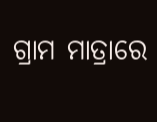ଗ୍ରାମ ମାତ୍ରାରେ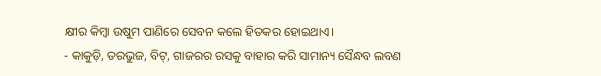କ୍ଷୀର କିମ୍ବା ଉଷୁମ ପାଣିରେ ସେବନ କଲେ ହିତକର ହୋଇଥାଏ।
- କାକୁଡ଼ି, ତରଭୁଜ, ବିଟ୍, ଗାଜରର ରସକୁ ବାହାର କରି ସାମାନ୍ୟ ସୈନ୍ଧବ ଲବଣ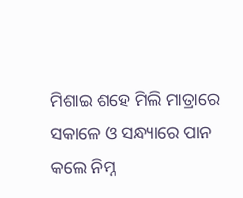ମିଶାଇ ଶହେ ମିଲି ମାତ୍ରାରେ ସକାଳେ ଓ ସନ୍ଧ୍ୟାରେ ପାନ କଲେ ନିମ୍ନ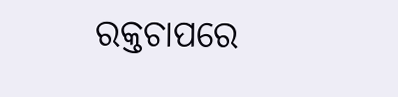ରକ୍ତଚାପରେ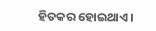ହିତକର ହୋଇଥାଏ।